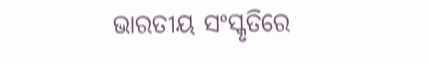ଭାରତୀୟ ସଂସ୍କୃତିରେ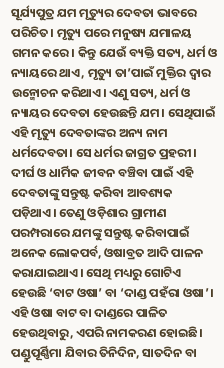ସୂର୍ଯ୍ୟପୁତ୍ର ଯମ ମୃତ୍ୟୁର ଦେବତା ଭାବରେ ପରିଚିତ। ମୃତ୍ୟୁ ପରେ ମନୁଷ୍ୟ ଯମାଳୟ ଗମନ କରେ। କିନ୍ତୁ ଯେଉଁ ବ୍ୟକ୍ତି ସତ୍ୟ, ଧର୍ମ ଓ ନ୍ୟାୟରେ ଥାଏ, ମୃତ୍ୟୁ ତା’ପାଇଁ ମୁକ୍ତିର ଦ୍ୱାର ଉନ୍ମୋଚନ କରିଥାଏ। ଏଣୁ ସତ୍ୟ, ଧର୍ମ ଓ ନ୍ୟାୟର ଦେବତା ହେଉଛନ୍ତି ଯମ। ସେଥିପାଇଁ ଏହି ମୃତ୍ୟୁ ଦେବତାଙ୍କର ଅନ୍ୟ ନାମ ଧର୍ମଦେବତା। ସେ ଧର୍ମର ଜାଗ୍ରତ ପ୍ରହରୀ। ଦୀର୍ଘ ଓ ଧାର୍ମିକ ଜୀବନ ବଞ୍ଚିବା ପାଇଁ ଏହି ଦେବତାଙ୍କୁ ସନ୍ତୁଷ୍ଟ କରିବା ଆବଶ୍ୟକ ପଡ଼ିଥାଏ। ତେଣୁ ଓଡ଼ିଶାର ଗ୍ରାମୀଣ ପରମ୍ପରାରେ ଯମଙ୍କୁ ସନ୍ତୁଷ୍ଟ କରିବାପାଇଁ ଅନେକ ଲୋକପର୍ବ, ଓଷାବ୍ରତ ଆଦି ପାଳନ କରାଯାଇଥାଏ। ସେଥି ମଧ୍ୟରୁ ଗୋଟିଏ ହେଉଛି ‘ବାଟ ଓଷା’ ବା ‘ଦାଣ୍ଡ ପହଁରା ଓଷା’। ଏହି ଓଷା ବାଟ ବା ଦାଣ୍ଡରେ ପାଳିତ ହେଉଥିବାରୁ, ଏପରି ନାମକରଣ ହୋଇଛି। ପଣ୍ଡୁପୂର୍ଣ୍ଣିମା ଯିବାର ତିନିଦିନ, ସାତଦିନ ବା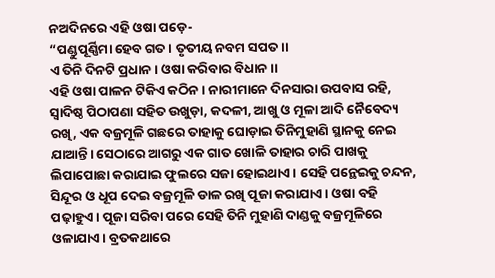ନଅଦିନରେ ଏହି ଓଷା ପଡ଼େ-
“ପଣ୍ଡୁପୂର୍ଣ୍ଣିମା ହେବ ଗତ। ତୃତୀୟ ନବମ ସପତ।।
ଏ ତିନି ଦିନଟି ପ୍ରଧାନ। ଓଷା କରିବାର ବିଧାନ।।
ଏହି ଓଷା ପାଳନ ଟିକିଏ କଠିନ। ନାରୀମାନେ ଦିନସାରା ଉପବାସ ରହି, ସ୍ୱାଦିଷ୍ଠ ପିଠାପଣା ସହିତ ଉଖୁଡ଼ା, କଦଳୀ, ଆଖୁ ଓ ମୂଳା ଆଦି ନୈବେଦ୍ୟ ରଖି, ଏକ ବଜ୍ରମୂଳି ଗଛରେ ତାହାକୁ ଘୋଡ଼ାଇ ତିନିମୁହାଣି ସ୍ଥାନକୁ ନେଇ ଯାଆନ୍ତି। ସେଠାରେ ଆଗରୁ ଏକ ଗାତ ଖୋଳି ତାହାର ଚାରି ପାଖକୁ ଲିପାପୋଛା କରାଯାଇ ଫୁଲରେ ସଜା ହୋଇଥାଏ। ସେହି ପନ୍ଥେଇକୁ ଚନ୍ଦନ, ସିନ୍ଦୂର ଓ ଧୂପ ଦେଇ ବଜ୍ରମୂଳି ଡାଳ ରଖି ପୂଜା କରାଯାଏ। ଓଷା ବହି ପଢ଼ାହୁଏ। ପୂଜା ସରିବା ପରେ ସେହି ତିନି ମୁହାଣି ଦାଣ୍ଡକୁ ବଜ୍ରମୂଳିରେ ଓଳାଯାଏ। ବ୍ରତକଥାରେ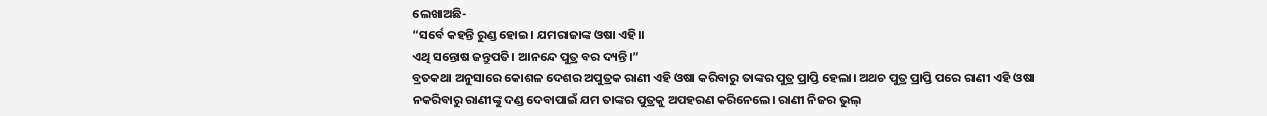ଲେଖାଅଛି-
“ସର୍ବେ କହନ୍ତି ରୁଣ୍ଡ ହୋଇ। ଯମରାଜାଙ୍କ ଓଷା ଏହି।।
ଏଥି ସନ୍ତୋଷ ଜନ୍ତୁପତି। ଆନନ୍ଦେ ପୁତ୍ର ବର ଦ୍ୟନ୍ତି।”
ବ୍ରତକଥା ଅନୁସାରେ କୋଶଳ ଦେଶର ଅପୁତ୍ରକ ରାଣୀ ଏହି ଓଷା କରିବାରୁ ତାଙ୍କର ପୁତ୍ର ପ୍ରାପ୍ତି ହେଲା। ଅଥଚ ପୁତ୍ର ପ୍ରାପ୍ତି ପରେ ରାଣୀ ଏହି ଓଷା ନକରିବାରୁ ରାଣୀଙ୍କୁ ଦଣ୍ଡ ଦେବାପାଇଁ ଯମ ତାଙ୍କର ପୁତ୍ରକୁ ଅପହରଣ କରିନେଲେ। ରାଣୀ ନିଜର ଭୁଲ୍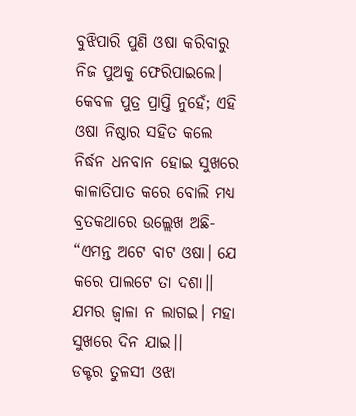ବୁଝିପାରି ପୁଣି ଓଷା କରିବାରୁ ନିଜ ପୁଅକୁ ଫେରିପାଇଲେ।
କେବଳ ପୁତ୍ର ପ୍ରାପ୍ତି ନୁହେଁ; ଏହି ଓଷା ନିଷ୍ଠାର ସହିତ କଲେ ନିର୍ଦ୍ଧନ ଧନବାନ ହୋଇ ସୁଖରେ କାଳାତିପାତ କରେ ବୋଲି ମଧ୍ୟ ବ୍ରତକଥାରେ ଉଲ୍ଲେଖ ଅଛି-
“ଏମନ୍ତ ଅଟେ ବାଟ ଓଷା। ଯେ କରେ ପାଲଟେ ତା ଦଶା।।
ଯମର ଜ୍ୱାଳା ନ ଲାଗଇ। ମହା ସୁଖରେ ଦିନ ଯାଇ।।
ଡକ୍ଟର ତୁଳସୀ ଓଝା